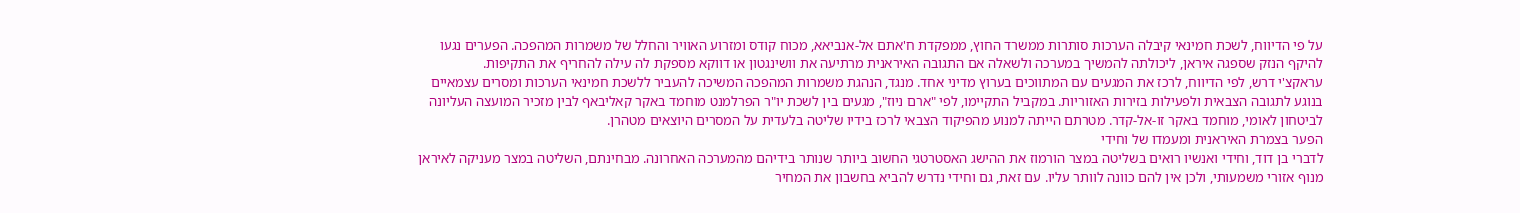על פי הדיווח, לשכת חמינאי קיבלה הערכות סותרות ממשרד החוץ, ממפקדת ח'אתם אל-אנביאא, מכוח קודס ומזרוע האוויר והחלל של משמרות המהפכה. הפערים נגעו להיקף הנזק שספגה איראן, ליכולתה להמשיך במערכה ולשאלה אם התגובה האיראנית מרתיעה את וושינגטון או דווקא מספקת לה עילה להחריף את התקיפות.
עראקצ'י דרש, לפי הדיווח, לרכז את המגעים עם המתווכים בערוץ מדיני אחד. מנגד, הנהגת משמרות המהפכה המשיכה להעביר ללשכת חמינאי הערכות ומסרים עצמאיים בנוגע לתגובה הצבאית ולפעילות בזירות האזוריות. במקביל התקיימו, לפי "ארם ניוז", מגעים בין לשכת יו"ר הפרלמנט מוחמד באקר קאליבאף לבין מזכיר המועצה העליונה לביטחון לאומי, מוחמד באקר זו-אל-קדר. מטרתם הייתה למנוע מהפיקוד הצבאי לרכז בידיו שליטה בלעדית על המסרים היוצאים מטהרן.
הפער בצמרת האיראנית ומעמדו של וחידי
לדברי בן דוד, וחידי ואנשיו רואים בשליטה במצר הורמוז את ההישג האסטרטגי החשוב ביותר שנותר בידיהם מהמערכה האחרונה. מבחינתם, השליטה במצר מעניקה לאיראן מנוף אזורי משמעותי, ולכן אין להם כוונה לוותר עליו. עם זאת, גם וחידי נדרש להביא בחשבון את המחיר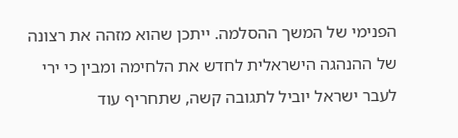הפנימי של המשך ההסלמה. ייתכן שהוא מזהה את רצונה של ההנהגה הישראלית לחדש את הלחימה ומבין כי ירי לעבר ישראל יוביל לתגובה קשה, שתחריף עוד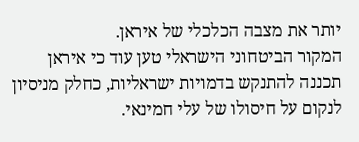יותר את מצבה הכלכלי של איראן.
המקור הביטחוני הישראלי טען עוד כי איראן תכננה להתנקש בדמויות ישראליות, כחלק מניסיון לנקום על חיסולו של עלי חמינאי.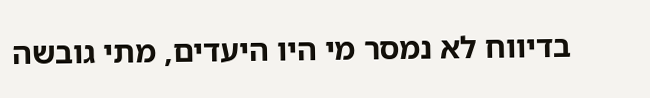בדיווח לא נמסר מי היו היעדים, מתי גובשה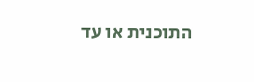התוכנית או עד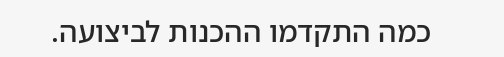כמה התקדמו ההכנות לביצועה.